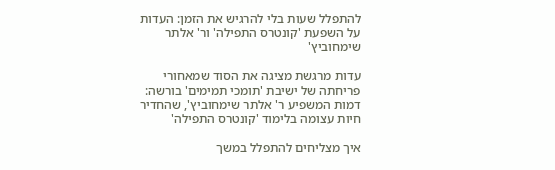להתפלל שעות בלי להרגיש את הזמן: העדות על השפעת 'קונטרס התפילה' ור' אלתר שימחוביץ'

עדות מרגשת מציגה את הסוד שמאחורי פריחתה של ישיבת 'תומכי תמימים' בורשה: דמות המשפיע ר' אלתר שימחוביץ', שהחדיר חיות עצומה בלימוד 'קונטרס התפילה'

איך מצליחים להתפלל במשך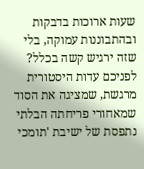שעות ארוכות בדבקות ובהתבוננות עמוקה, בלי שזה ירגיש קשה בכלל? לפניכם עדות היסטורית מרגשת, שמציגה את הסוד שמאחורי פריחתה הבלתי נתפסת של ישיבת 'תומכי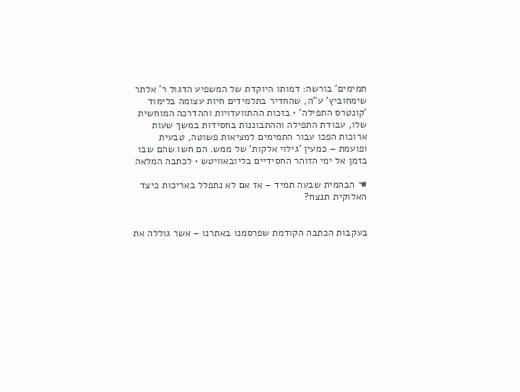תמימים' בורשה: דמותו היוקדת של המשפיע הדגול ר' אלתר שימחוביץ' ע"ה, שהחדיר בתלמידים חיות עצומה בלימוד 'קונטרס התפילה' • בזכות ההתוועדויות וההדרכה המוחשית שלו, עבודת התפילה וההתבוננות בחסידות במשך שעות ארוכות הפכו עבור התמימים למציאות פשוטה, טבעית ופועמת – כמעין 'גילוי אלקות' של ממש. הם חשו שהם שבו בזמן אל ימי הזוהר החסידיים בליובאוויטש • לכתבה המלאה

☚ הבהמית שבעה תמיד – אז אם לא נתפלל באריכות כיצד האלוקית תנצח?


בעקבות הכתבה הקודמת שפרסמנו באתרנו – אשר גוללה את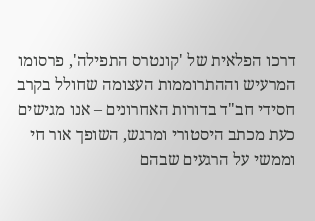דרכו הפלאית של 'קונטרס התפילה', פרסומו המרעיש וההתרוממות העצומה שחולל בקרב חסידי חב"ד בדורות האחרונים – אנו מגישים כעת מכתב היסטורי ומרגש, השופך אור חי וממשי על הרגעים שבהם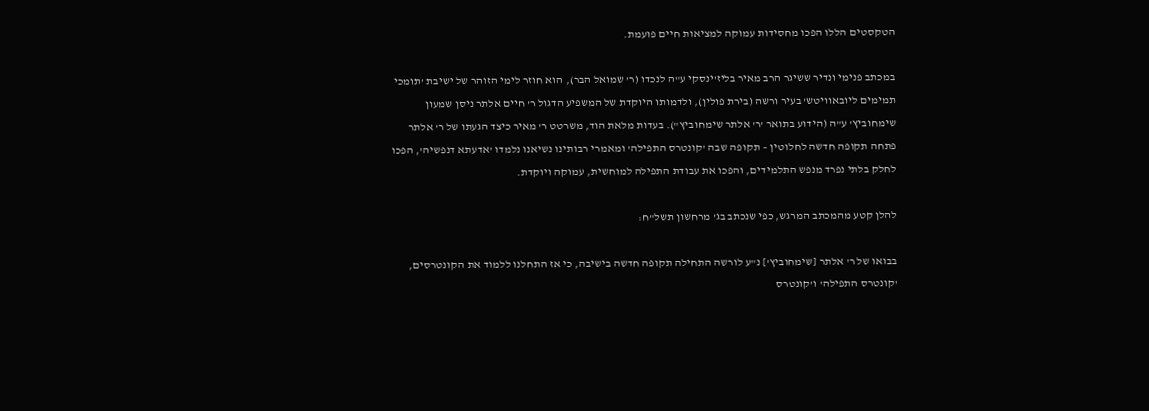הטקסטים הללו הפכו מחסידות עמוקה למציאות חיים פועמת.

במכתב פנימי ונדיר ששיגר הרב מאיר בליז'ינסקי ע"ה לנכדו (ר' שמואל הבר), הוא חוזר לימי הזוהר של ישיבת 'תומכי תמימים ליובאוויטש' בעיר ורשה (בירת פולין), ולדמותו היוקדת של המשפיע הדגול ר' חיים אלתר ניסן שמעון שימחוביץ' ע"ה (הידוע בתואר 'ר' אלתר שימחוביץ"). בעדות מלאת הוד, משרטט ר' מאיר כיצד הגעתו של ר' אלתר פתחה תקופה חדשה לחלוטין – תקופה שבה 'קונטרס התפילה' ומאמרי רבותינו נשיאנו נלמדו 'אדעתא דנפשיה', הפכו לחלק בלתי נפרד מנפש התלמידים, והפכו את עבודת התפילה למוחשית, עמוקה ויוקדת.

להלן קטע מהמכתב המרגש, כפי שנכתב בג' מרחשון תשל"ח:

בבואו של ר' אלתר [שימחוביץ'] נ"ע לורשה התחילה תקופה חדשה בישיבה, כי אז התחלנו ללמוד את הקונטרסים, 'קונטרס התפילה' ו'קונטרס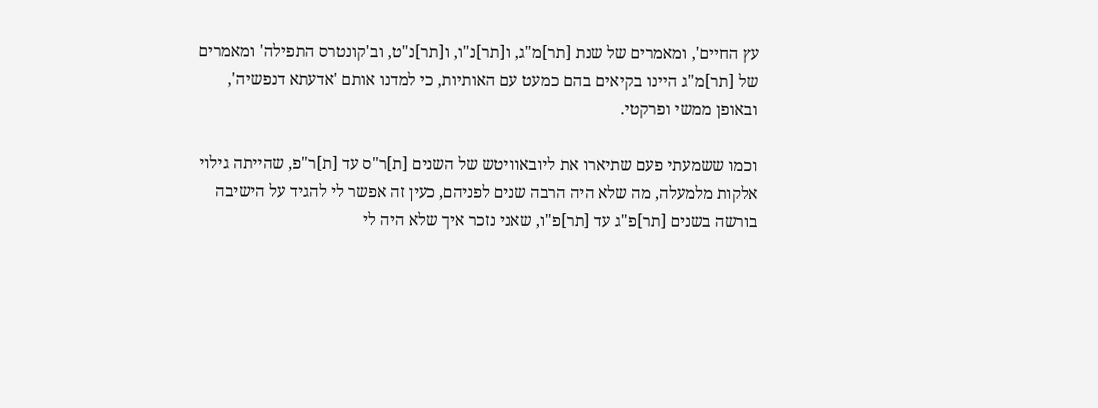עץ החיים', ומאמרים של שנת [תר]מ"ג, ו[תר]נ"ו, ו[תר]נ"ט, וב'קונטרס התפילה' ומאמרים של [תר]מ"ג היינו בקיאים בהם כמעט עם האותיות, כי למדנו אותם 'אדעתא דנפשיה', ובאופן ממשי ופרקטי.

וכמו ששמעתי פעם שתיארו את ליובאוויטש של השנים [ת]ר"ס עד [ת]ר"פ, שהייתה גילוי אלקות מלמעלה, מה שלא היה הרבה שנים לפניהם, כעין זה אפשר לי להגיד על הישיבה בורשה בשנים [תר]פ"ג עד [תר]פ"ו, שאני נזכר איך שלא היה לי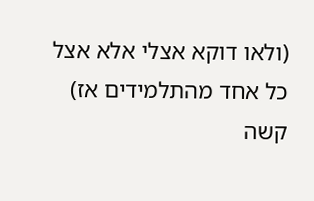(ולאו דוקא אצלי אלא אצל כל אחד מהתלמידים אז) קשה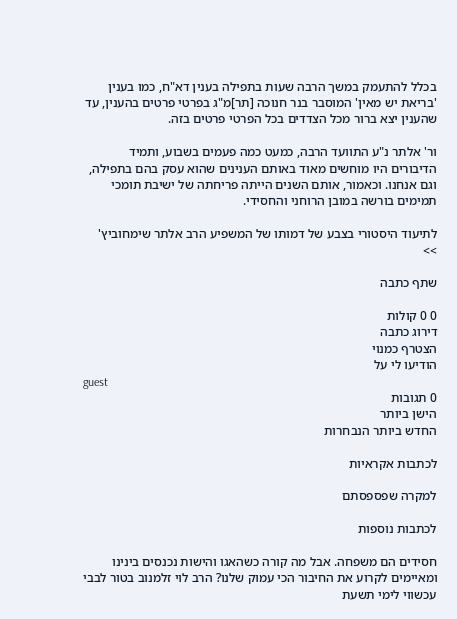בכלל להתעמק במשך הרבה שעות בתפילה בענין דא"ח, כמו בענין 'בריאת יש מאין' המוסבר בנר חנוכה [תר]מ"ג בפרטי פרטים בהענין, עד שהענין יצא ברור מכל הצדדים בכל הפרטי פרטים בזה.

ור' אלתר נ"ע התוועד הרבה, כמעט כמה פעמים בשבוע, ותמיד הדיבורים היו מוחשים מאוד באותם הענינים שהוא עסק בהם בתפילה, וגם אנחנו. וכאמור, אותם השנים הייתה פריחתה של ישיבת תומכי תמימים בורשה במובן הרוחני והחסידי.

לתיעוד היסטורי בצבע של דמותו של המשפיע הרב אלתר שימחוביץ' >>

שתף כתבה

0 0 קולות
דירוג כתבה
הצטרף כמנוי
הודיעו לי על
guest
0 תגובות
הישן ביותר
החדש ביותר הנבחרות

לכתבות אקראיות

למקרה שפספסתם

לכתבות נוספות

חסידים הם משפחה. אבל מה קורה כשהאגו והישות נכנסים בינינו ומאיימים לקרוע את החיבור הכי עמוק שלנו? הרב לוי זלמנוב בטור לבבי עכשווי לימי תשעת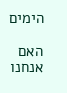הימים

האם אנחנו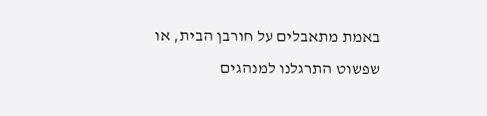באמת מתאבלים על חורבן הבית, או שפשוט התרגלנו למנהגים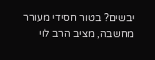יבשים? בטור חסידי מעורר מחשבה, מציב הרב לוי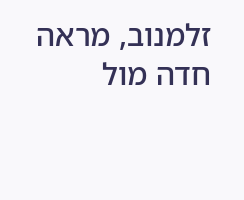זלמנוב, מראה חדה מול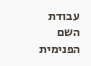עבודת השם הפנימית